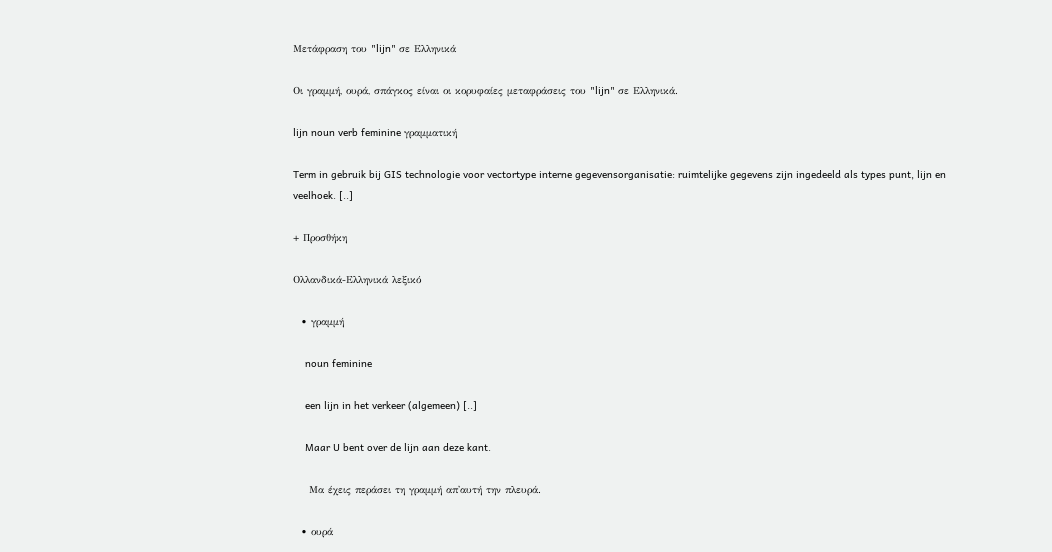Μετάφραση του "lijn" σε Ελληνικά

Οι γραμμή, ουρά, σπάγκος είναι οι κορυφαίες μεταφράσεις του "lijn" σε Ελληνικά.

lijn noun verb feminine γραμματική

Term in gebruik bij GIS technologie voor vectortype interne gegevensorganisatie: ruimtelijke gegevens zijn ingedeeld als types punt, lijn en veelhoek. [..]

+ Προσθήκη

Ολλανδικά-Ελληνικά λεξικό

  • γραμμή

    noun feminine

    een lijn in het verkeer (algemeen) [..]

    Maar U bent over de lijn aan deze kant.

    Μα έχεις περάσει τη γραμμή απ'αυτή την πλευρά.

  • ουρά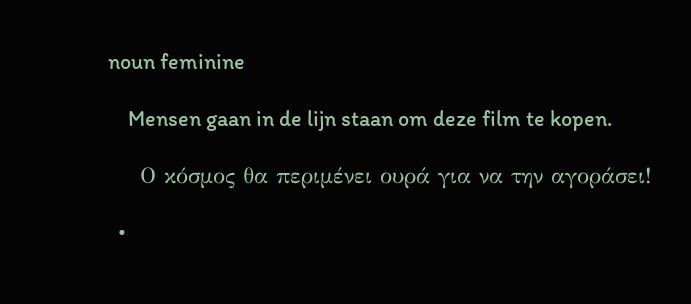noun feminine

    Mensen gaan in de lijn staan om deze film te kopen.

    Ο κόσμος θα περιμένει ουρά για να την αγοράσει!

  •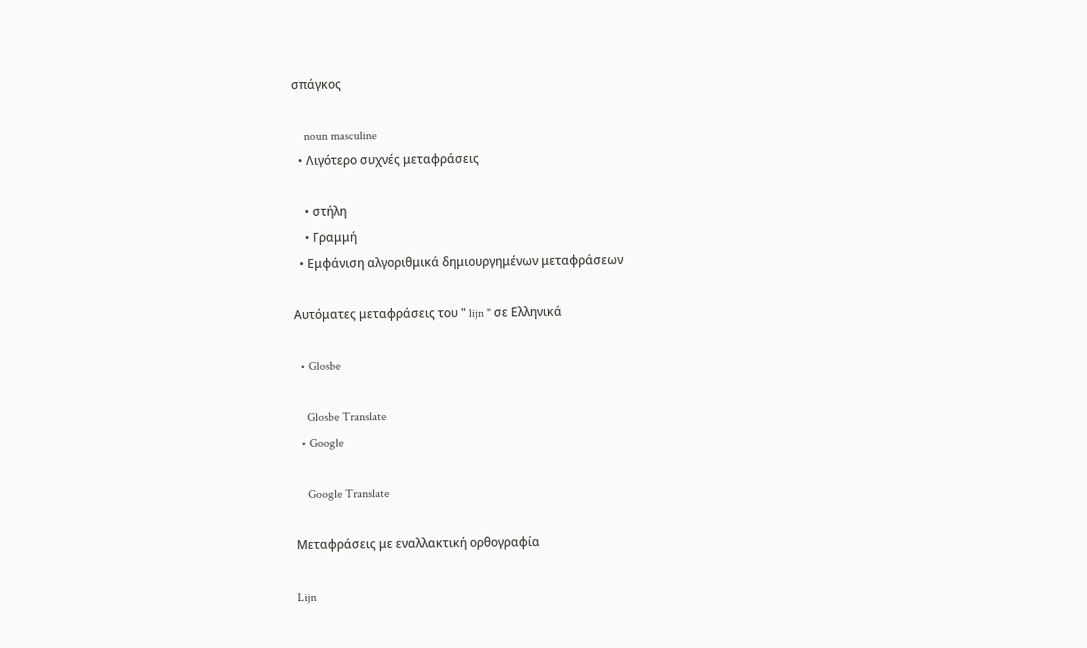σπάγκος

    noun masculine
  • Λιγότερο συχνές μεταφράσεις

    • στήλη
    • Γραμμή
  • Εμφάνιση αλγοριθμικά δημιουργημένων μεταφράσεων

Αυτόματες μεταφράσεις του " lijn " σε Ελληνικά

  • Glosbe

    Glosbe Translate
  • Google

    Google Translate

Μεταφράσεις με εναλλακτική ορθογραφία

Lijn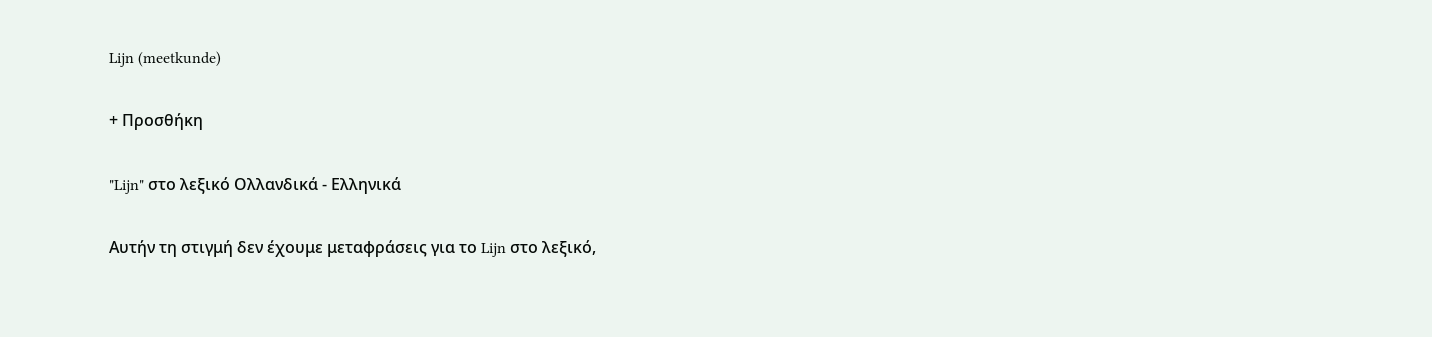Lijn (meetkunde)

+ Προσθήκη

"Lijn" στο λεξικό Ολλανδικά - Ελληνικά

Αυτήν τη στιγμή δεν έχουμε μεταφράσεις για το Lijn στο λεξικό,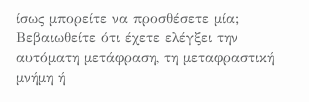ίσως μπορείτε να προσθέσετε μία; Βεβαιωθείτε ότι έχετε ελέγξει την αυτόματη μετάφραση, τη μεταφραστική μνήμη ή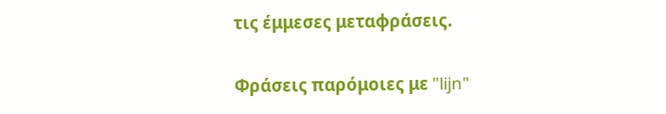τις έμμεσες μεταφράσεις.

Φράσεις παρόμοιες με "lijn"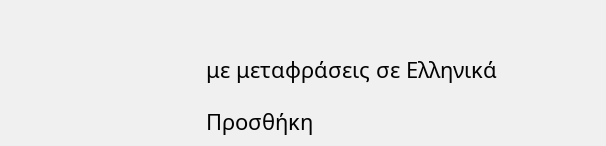με μεταφράσεις σε Ελληνικά

Προσθήκη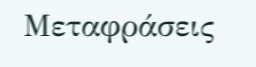Μεταφράσεις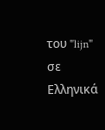του "lijn" σε Ελληνικά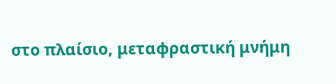στο πλαίσιο, μεταφραστική μνήμη